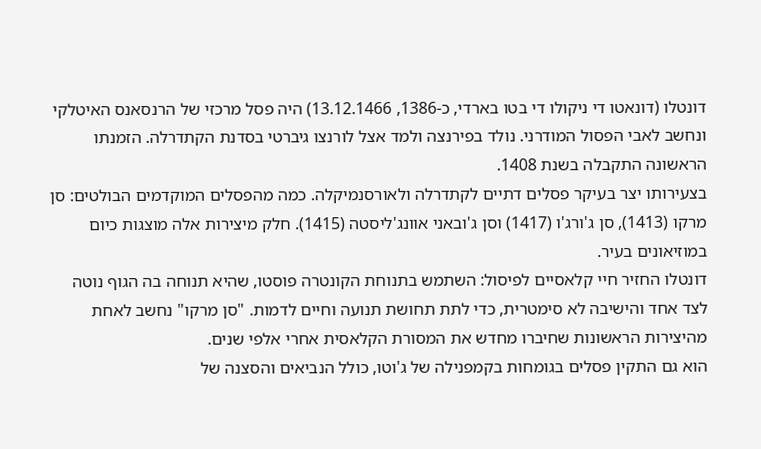דונטלו (דונאטו די ניקולו די בטו בארדי, כ-1386, 13.12.1466) היה פסל מרכזי של הרנסאנס האיטלקי ונחשב לאבי הפסול המודרני. נולד בפירנצה ולמד אצל לורנצו גיברטי בסדנת הקתדרלה. הזמנתו הראשונה התקבלה בשנת 1408.
בצעירותו יצר בעיקר פסלים דתיים לקתדרלה ולאורסנמיקלה. כמה מהפסלים המוקדמים הבולטים: סן מרקו (1413), סן ג'ורג'ו (1417) וסן ג'ובאני אוונג'ליסטה (1415). חלק מיצירות אלה מוצגות כיום במוזיאונים בעיר.
דונטלו החזיר חיי קלאסיים לפיסול: השתמש בתנוחת הקונטרה פוסטו, שהיא תנוחה בה הגוף נוטה לצד אחד והישיבה לא סימטרית, כדי לתת תחושת תנועה וחיים לדמות. "סן מרקו" נחשב לאחת מהיצירות הראשונות שחיברו מחדש את המסורת הקלאסית אחרי אלפי שנים.
הוא גם התקין פסלים בגומחות בקמפנילה של ג'וטו, כולל הנביאים והסצנה של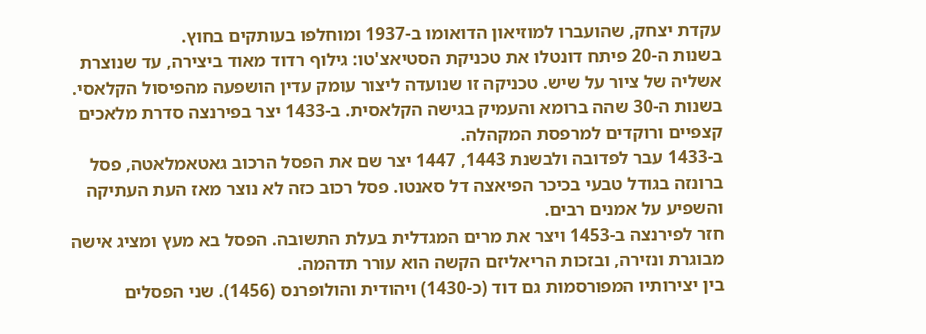עקדת יצחק, שהועברו למוזיאון הדואומו ב-1937 ומוחלפו בעותקים בחוץ.
בשנות ה-20 פיתח דונטלו את טכניקת הסטיאצ'טו: גילוף רדוד מאוד ביצירה, עד שנוצרת אשליה של ציור על שיש. טכניקה זו שנועדה ליצור עומק עדין הושפעה מהפיסול הקלאסי.
בשנות ה-30 שהה ברומא והעמיק בגישה הקלאסית. ב-1433 יצר בפירנצה סדרת מלאכים קצפיים ורוקדים למרפסת המקהלה.
ב-1433 עבר לפדובה ולבשנת 1443, 1447 יצר שם את הפסל הרכוב גאטאמלאטה, פסל ברונזה בגודל טבעי בכיכר הפיאצה דל סאנטו. פסל רכוב כזה לא נוצר מאז העת העתיקה והשפיע על אמנים רבים.
חזר לפירנצה ב-1453 ויצר את מרים המגדלית בעלת התשובה. הפסל בא מעץ ומציג אישה מבוגרת ונזירה, ובזכות הריאליזם הקשה הוא עורר תדהמה.
בין יצירותיו המפורסמות גם דוד (כ-1430) ויהודית והולופרנס (1456). שני הפסלים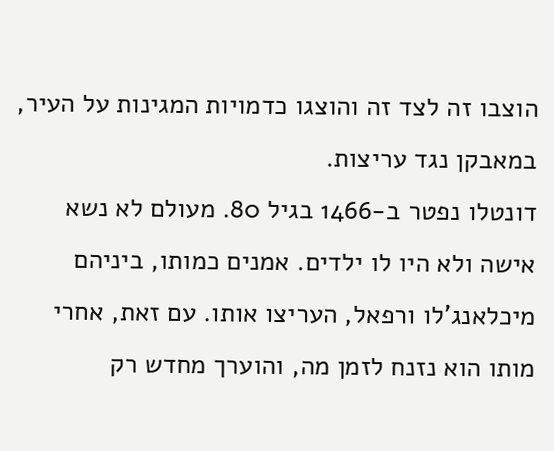הוצבו זה לצד זה והוצגו כדמויות המגינות על העיר, במאבקן נגד עריצות.
דונטלו נפטר ב-1466 בגיל 80. מעולם לא נשא אישה ולא היו לו ילדים. אמנים כמותו, ביניהם מיכלאנג'לו ורפאל, העריצו אותו. עם זאת, אחרי מותו הוא נזנח לזמן מה, והוערך מחדש רק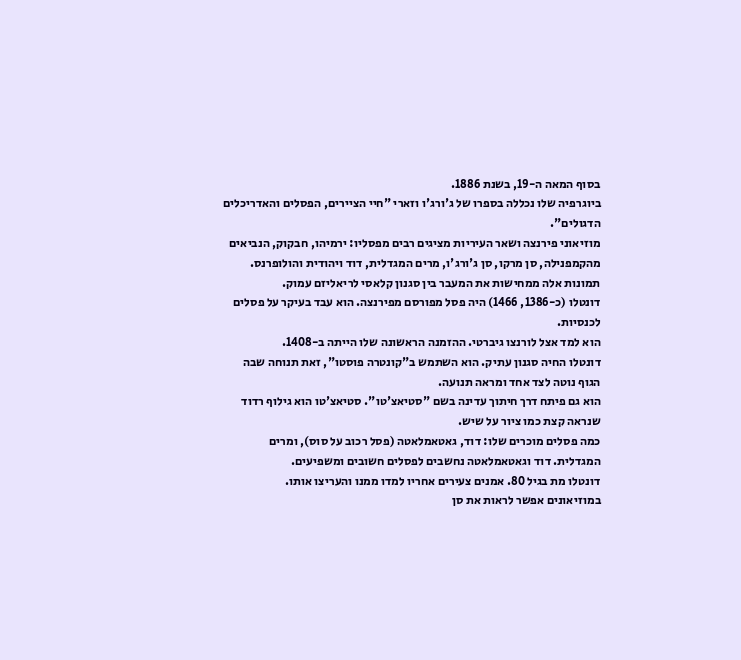בסוף המאה ה-19, בשנת 1886.
ביוגרפיה שלו נכללה בספרו של ג'ורג'ו וזארי "חיי הציירים, הפסלים והאדריכלים הדגולים".
מוזיאוני פירנצה ושאר העיריות מציגים רבים מפסליו: ירמיהו, חבקוק, הנביאים מהקמפנילה, סן מרקו, סן ג'ורג'ו, מרים המגדלית, דוד ויהודית והולופרנס. תמונות אלה ממחישות את המעבר בין סגנון קלאסי לריאליזם עמוק.
דונטלו (כ-1386, 1466) היה פסל מפורסם מפירנצה. הוא עבד בעיקר על פסלים לכנסיות.
הוא למד אצל לורנצו גיברטי. ההזמנה הראשונה שלו הייתה ב-1408.
דונטלו החיה סגנון עתיק. הוא השתמש ב"קונטרה פוסטו", זאת תנוחה שבה הגוף נוטה לצד אחד ומראה תנועה.
הוא גם פיתח דרך חיתוך עדינה בשם "סטיאצ'טו". סטיאצ'טו הוא גילוף רדוד שנראה קצת כמו ציור על שיש.
כמה פסלים מוכרים שלו: דוד, גאטאמלאטה (פסל רכוב על סוס), ומרים המגדלית. דוד וגאטאמלאטה נחשבים לפסלים חשובים ומשפיעים.
דונטלו מת בגיל 80. אמנים צעירים אחריו למדו ממנו והעריצו אותו.
במוזיאונים אפשר לראות את סן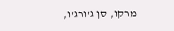מרקו, סן ג'ורג'ו,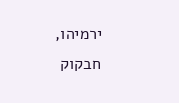ירמיהו, חבקוק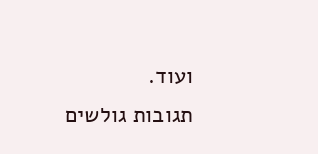ועוד.
תגובות גולשים